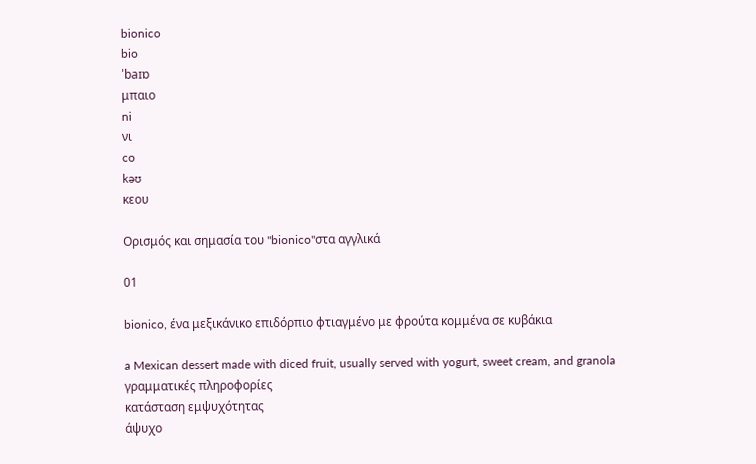bionico
bio
ˈbaɪɒ
μπαιο
ni
νι
co
kəʊ
κεου

Ορισμός και σημασία του "bionico"στα αγγλικά

01

bionico, ένα μεξικάνικο επιδόρπιο φτιαγμένο με φρούτα κομμένα σε κυβάκια

a Mexican dessert made with diced fruit, usually served with yogurt, sweet cream, and granola
γραμματικές πληροφορίες
κατάσταση εμψυχότητας
άψυχο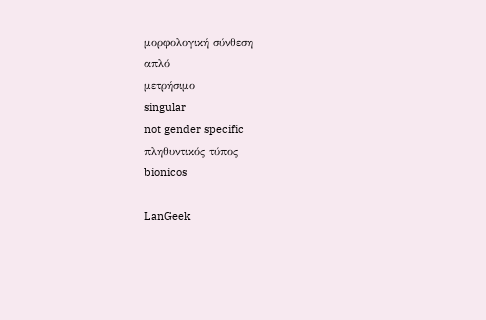μορφολογική σύνθεση
απλό
μετρήσιμο
singular
not gender specific
πληθυντικός τύπος
bionicos

LanGeek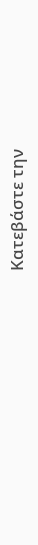Κατεβάστε την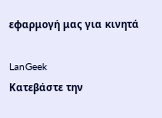εφαρμογή μας για κινητά

LanGeek
Κατεβάστε την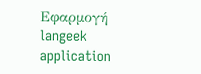Εφαρμογή
langeek application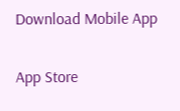Download Mobile App

App Store